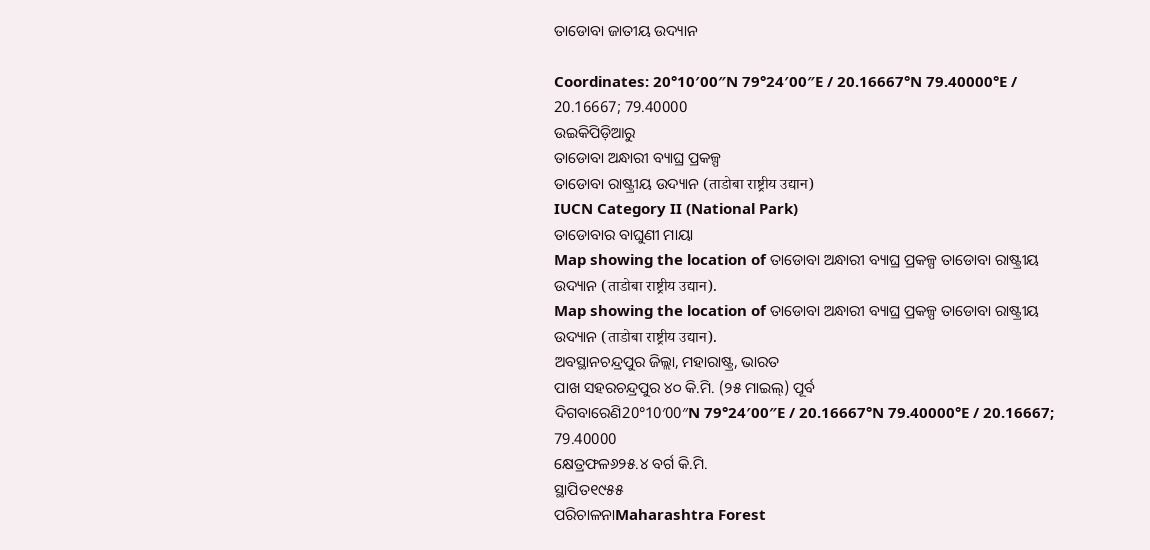ତାଡୋବା ଜାତୀୟ ଉଦ୍ୟାନ

Coordinates: 20°10′00″N 79°24′00″E / 20.16667°N 79.40000°E / 20.16667; 79.40000
ଉଇକିପିଡ଼ିଆ‌ରୁ
ତାଡୋବା ଅନ୍ଧାରୀ ବ୍ୟାଘ୍ର ପ୍ରକଳ୍ପ
ତାଡୋବା ରାଷ୍ଟ୍ରୀୟ ଉଦ୍ୟାନ (ताडोबा राष्ट्रीय उद्यान)
IUCN Category II (National Park)
ତାଡୋବାର ବାଘୁଣୀ ମାୟା
Map showing the location of ତାଡୋବା ଅନ୍ଧାରୀ ବ୍ୟାଘ୍ର ପ୍ରକଳ୍ପ ତାଡୋବା ରାଷ୍ଟ୍ରୀୟ ଉଦ୍ୟାନ (ताडोबा राष्ट्रीय उद्यान).
Map showing the location of ତାଡୋବା ଅନ୍ଧାରୀ ବ୍ୟାଘ୍ର ପ୍ରକଳ୍ପ ତାଡୋବା ରାଷ୍ଟ୍ରୀୟ ଉଦ୍ୟାନ (ताडोबा राष्ट्रीय उद्यान).
ଅବସ୍ଥାନଚନ୍ଦ୍ରପୁର ଜିଲ୍ଲା, ମହାରାଷ୍ଟ୍ର, ଭାରତ
ପାଖ ସହରଚନ୍ଦ୍ରପୁର ୪୦ କି.ମି. (୨୫ ମାଇଲ୍) ପୂର୍ବ
ଦିଗବାରେଣି20°10′00″N 79°24′00″E / 20.16667°N 79.40000°E / 20.16667; 79.40000
କ୍ଷେତ୍ରଫଳ୬୨୫.୪ ବର୍ଗ କି.ମି.
ସ୍ଥାପିତ୧୯୫୫
ପରିଚାଳନାMaharashtra Forest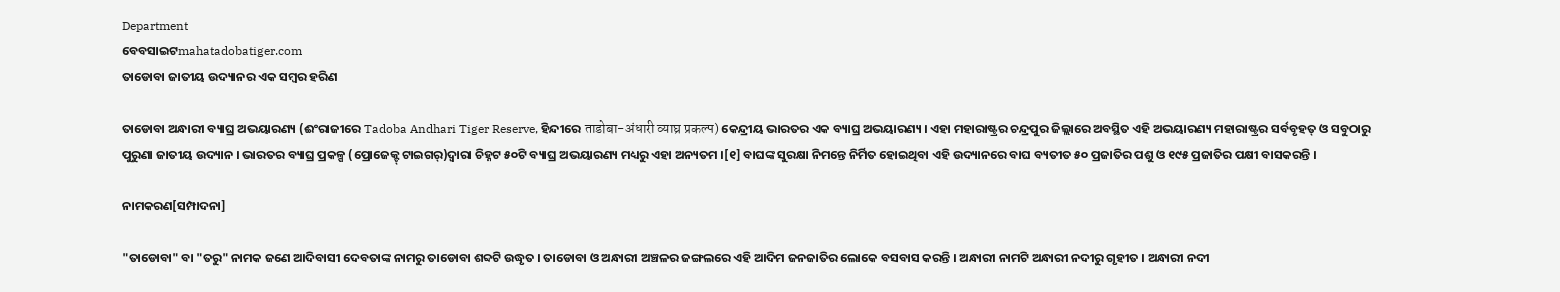Department
ବେବସାଇଟmahatadobatiger.com
ତାଡୋବା ଜାତୀୟ ଉଦ୍ୟାନର ଏକ ସମ୍ବର ହରିଣ

ତାଡୋବା ଅନ୍ଧାରୀ ବ୍ୟାଘ୍ର ଅଭୟାରଣ୍ୟ (ଈଂରାଜୀରେ Tadoba Andhari Tiger Reserve, ହିନ୍ଦୀରେ ताडोबा-अंधारी व्याघ्र प्रकल्प) କେନ୍ଦ୍ରୀୟ ଭାରତର ଏକ ବ୍ୟାଘ୍ର ଅଭୟାରଣ୍ୟ । ଏହା ମହାରାଷ୍ଟ୍ରର ଚନ୍ଦ୍ରପୁର ଜିଲ୍ଲାରେ ଅବସ୍ଥିତ ଏହି ଅଭୟାରଣ୍ୟ ମହାରାଷ୍ଟ୍ରର ସର୍ବବୃହତ୍ ଓ ସବୁଠାରୁ ପୁରୁଣା ଜାତୀୟ ଉଦ୍ୟାନ । ଭାରତର ବ୍ୟାଘ୍ର ପ୍ରକଳ୍ପ (ପ୍ରୋଜେକ୍ଟ୍ ଟାଇଗର୍)ଦ୍ୱାରା ଚିହ୍ନଟ ୫୦ଟି ବ୍ୟାଘ୍ର ଅଭୟାରଣ୍ୟ ମଧ୍ୟରୁ ଏହା ଅନ୍ୟତମ ।[୧] ବାଘଙ୍କ ସୁରକ୍ଷା ନିମନ୍ତେ ନିର୍ମିତ ହୋଇଥିବା ଏହି ଉଦ୍ୟାନରେ ବାଘ ବ୍ୟତୀତ ୫୦ ପ୍ରଜାତିର ପଶୁ ଓ ୧୯୫ ପ୍ରଜାତିର ପକ୍ଷୀ ବାସକରନ୍ତି ।

ନାମକରଣ[ସମ୍ପାଦନା]

"ତାଡୋବା" ବା "ତରୁ" ନାମକ ଜଣେ ଆଦିବାସୀ ଦେବତାଙ୍କ ନାମରୁ ତାଡୋବା ଶବ୍ଦଟି ଉଦ୍ଧୃତ । ତାଡୋବା ଓ ଅନ୍ଧାରୀ ଅଞ୍ଚଳର ଜଙ୍ଗଲରେ ଏହି ଆଦିମ ଜନଜାତିର ଲୋକେ ବସବାସ କରନ୍ତି । ଅନ୍ଧାରୀ ନାମଟି ଅନ୍ଧାରୀ ନଦୀରୁ ଗୃହୀତ । ଅନ୍ଧାରୀ ନଦୀ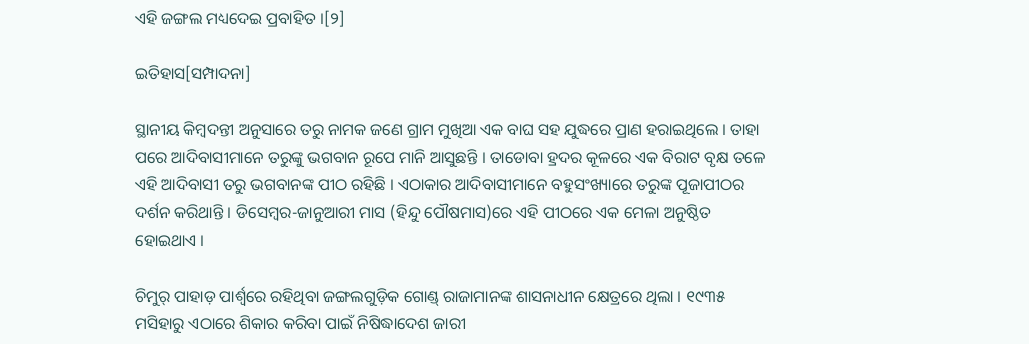ଏହି ଜଙ୍ଗଲ ମଧ୍ୟଦେଇ ପ୍ରବାହିତ ।[୨]

ଇତିହାସ[ସମ୍ପାଦନା]

ସ୍ଥାନୀୟ କିମ୍ବଦନ୍ତୀ ଅନୁସାରେ ତରୁ ନାମକ ଜଣେ ଗ୍ରାମ ମୁଖିଆ ଏକ ବାଘ ସହ ଯୁଦ୍ଧରେ ପ୍ରାଣ ହରାଇଥିଲେ । ତାହା ପରେ ଆଦିବାସୀମାନେ ତରୁଙ୍କୁ ଭଗବାନ ରୂପେ ମାନି ଆସୁଛନ୍ତି । ତାଡୋବା ହ୍ରଦର କୂଳରେ ଏକ ବିରାଟ ବୃକ୍ଷ ତଳେ ଏହି ଆଦିବାସୀ ତରୁ ଭଗବାନଙ୍କ ପୀଠ ରହିଛି । ଏଠାକାର ଆଦିବାସୀମାନେ ବହୁସଂଖ୍ୟାରେ ତରୁଙ୍କ ପୂଜାପୀଠର ଦର୍ଶନ କରିଥାନ୍ତି । ଡିସେମ୍ବର-ଜାନୁଆରୀ ମାସ (ହିନ୍ଦୁ ପୌଷମାସ)ରେ ଏହି ପୀଠରେ ଏକ ମେଳା ଅନୁଷ୍ଠିତ ହୋଇଥାଏ ।

ଚିମୁର୍ ପାହାଡ଼ ପାର୍ଶ୍ୱରେ ରହିଥିବା ଜଙ୍ଗଲଗୁଡ଼ିକ ଗୋଣ୍ଡ୍ ରାଜାମାନଙ୍କ ଶାସନାଧୀନ କ୍ଷେତ୍ରରେ ଥିଲା । ୧୯୩୫ ମସିହାରୁ ଏଠାରେ ଶିକାର କରିବା ପାଇଁ ନିଷିଦ୍ଧାଦେଶ ଜାରୀ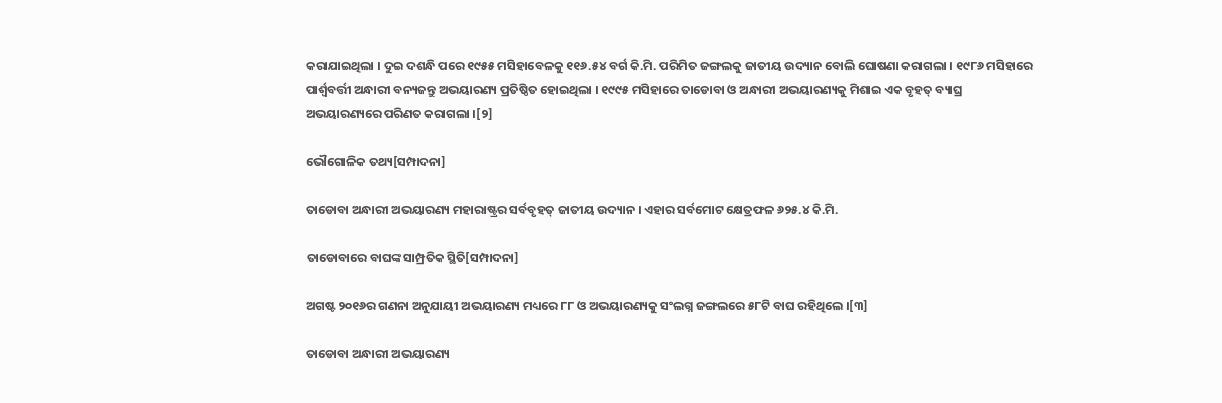କରାଯାଇଥିଲା । ଦୁଇ ଦଶନ୍ଧି ପରେ ୧୯୫୫ ମସିହାବେଳକୁ ୧୧୬.୫୪ ବର୍ଗ କି.ମି. ପରିମିତ ଜଙ୍ଗଲକୁ ଜାତୀୟ ଉଦ୍ୟାନ ବୋଲି ଘୋଷଣା କରାଗଲା । ୧୯୮୬ ମସିହାରେ ପାର୍ଶ୍ୱବର୍ତ୍ତୀ ଅନ୍ଧାରୀ ବନ୍ୟଜନ୍ତୁ ଅଭୟାରଣ୍ୟ ପ୍ରତିଷ୍ଠିତ ହୋଇଥିଲା । ୧୯୯୫ ମସିହାରେ ତାଡୋବା ଓ ଅନ୍ଧାରୀ ଅଭୟାରଣ୍ୟକୁ ମିଶାଇ ଏକ ବୃହତ୍ ବ୍ୟାଘ୍ର ଅଭୟାରଣ୍ୟରେ ପରିଣତ କରାଗଲା ।[୨]

ଭୌଗୋଳିକ ତଥ୍ୟ[ସମ୍ପାଦନା]

ତାଡୋବା ଅନ୍ଧାରୀ ଅଭୟାରଣ୍ୟ ମହାରାଷ୍ଟ୍ରର ସର୍ବବୃହତ୍ ଜାତୀୟ ଉଦ୍ୟାନ । ଏହାର ସର୍ବମୋଟ କ୍ଷେତ୍ରଫଳ ୬୨୫.୪ କି.ମି.

ତାଡୋବାରେ ବାଘଙ୍କ ସାମ୍ପ୍ରତିକ ସ୍ଥିତି[ସମ୍ପାଦନା]

ଅଗଷ୍ଟ ୨୦୧୬ର ଗଣନା ଅନୁଯାୟୀ ଅଭୟାରଣ୍ୟ ମଧ୍ୟରେ ୮୮ ଓ ଅଭୟାରଣ୍ୟକୁ ସଂଲଗ୍ନ ଜଙ୍ଗଲରେ ୫୮ଟି ବାଘ ରହିଥିଲେ ।[୩]

ତାଡୋବା ଅନ୍ଧାରୀ ଅଭୟାରଣ୍ୟ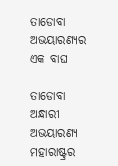ତାଡୋବା ଅଭୟାରଣ୍ୟର ଏକ ବାଘ

ତାଡୋବା ଅନ୍ଧାରୀ ଅଭୟାରଣ୍ୟ ମହାରାଷ୍ଟ୍ରର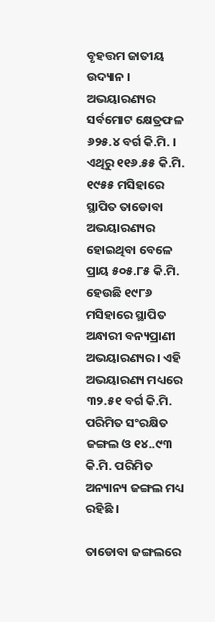ବୃହତ୍ତମ ଜାତୀୟ ଉଦ୍ୟାନ । ଅଭୟାରଣ୍ୟର ସର୍ବମୋଟ କ୍ଷେତ୍ରଫଳ ୬୨୫.୪ ବର୍ଗ କି.ମି. । ଏଥିରୁ ୧୧୬.୫୫ କି.ମି. ୧୯୫୫ ମସିହାରେ ସ୍ଥାପିତ ତାଡୋବା ଅଭୟାରଣ୍ୟର ହୋଇଥିବା ବେଳେ ପ୍ରାୟ ୫୦୫.୮୫ କି.ମି. ହେଉଛି ୧୯୮୬ ମସିହାରେ ସ୍ଥାପିତ ଅନ୍ଧାରୀ ବନ୍ୟପ୍ରାଣୀ ଅଭୟାରଣ୍ୟର । ଏହି ଅଭୟାରଣ୍ୟ ମଧ୍ୟରେ ୩୨.୫୧ ବର୍ଗ କି.ମି. ପରିମିତ ସଂରକ୍ଷିତ ଜଙ୍ଗଲ ଓ ୧୪..୯୩ କି.ମି. ପରିମିତ ଅନ୍ୟାନ୍ୟ ଜଙ୍ଗଲ ମଧ୍ୟ ରହିଛି ।

ତାଡୋବା ଜଙ୍ଗଲରେ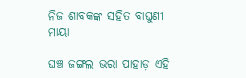ନିଜ ଶାବକଙ୍କ ସହିତ ବାଘୁଣୀ ମାୟା

ଘଞ୍ଚ ଜଙ୍ଗଲ ଭରା ପାହାଡ଼ ଏହି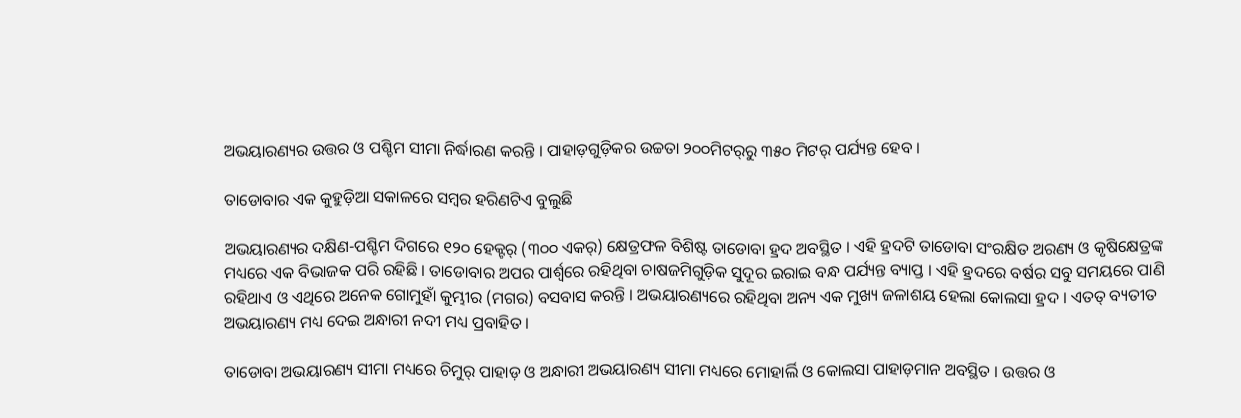ଅଭୟାରଣ୍ୟର ଉତ୍ତର ଓ ପଶ୍ଚିମ ସୀମା ନିର୍ଦ୍ଧାରଣ କରନ୍ତି । ପାହାଡ଼ଗୁଡ଼ିକର ଉଚ୍ଚତା ୨୦୦ମିଟର୍‍ରୁ ୩୫୦ ମିଟର୍ ପର୍ଯ୍ୟନ୍ତ ହେବ ।

ତାଡୋବାର ଏକ କୁହୁଡ଼ିଆ ସକାଳରେ ସମ୍ବର ହରିଣଟିଏ ବୁଲୁଛି

ଅଭୟାରଣ୍ୟର ଦକ୍ଷିଣ-ପଶ୍ଚିମ ଦିଗରେ ୧୨୦ ହେକ୍ଟର୍ (୩୦୦ ଏକର୍) କ୍ଷେତ୍ରଫଳ ବିଶିଷ୍ଟ ତାଡୋବା ହ୍ରଦ ଅବସ୍ଥିତ । ଏହି ହ୍ରଦଟି ତାଡୋବା ସଂରକ୍ଷିତ ଅରଣ୍ୟ ଓ କୃଷିକ୍ଷେତ୍ରଙ୍କ ମଧ୍ୟରେ ଏକ ବିଭାଜକ ପରି ରହିଛି । ତାଡୋବାର ଅପର ପାର୍ଶ୍ୱରେ ରହିଥିବା ଚାଷଜମିଗୁଡ଼ିକ ସୁଦୂର ଇରାଇ ବନ୍ଧ ପର୍ଯ୍ୟନ୍ତ ବ୍ୟାପ୍ତ । ଏହି ହ୍ରଦରେ ବର୍ଷର ସବୁ ସମୟରେ ପାଣି ରହିଥାଏ ଓ ଏଥିରେ ଅନେକ ଗୋମୁହାଁ କୁମ୍ଭୀର (ମଗର) ବସବାସ କରନ୍ତି । ଅଭୟାରଣ୍ୟରେ ରହିଥିବା ଅନ୍ୟ ଏକ ମୁଖ୍ୟ ଜଳାଶୟ ହେଲା କୋଲସା ହ୍ରଦ । ଏତତ୍ ବ୍ୟତୀତ ଅଭୟାରଣ୍ୟ ମଧ୍ୟ ଦେଇ ଅନ୍ଧାରୀ ନଦୀ ମଧ୍ୟ ପ୍ରବାହିତ ।

ତାଡୋବା ଅଭୟାରଣ୍ୟ ସୀମା ମଧ୍ୟରେ ଚିମୁର୍ ପାହାଡ଼ ଓ ଅନ୍ଧାରୀ ଅଭୟାରଣ୍ୟ ସୀମା ମଧ୍ୟରେ ମୋହାର୍ଲି ଓ କୋଲସା ପାହାଡ଼ମାନ ଅବସ୍ଥିତ । ଉତ୍ତର ଓ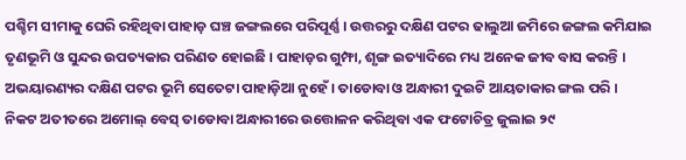ପଶ୍ଚିମ ସୀମାକୁ ଘେରି ରହିଥିବା ପାହାଡ଼ ଘଞ୍ଚ ଜଙ୍ଗଲରେ ପରିପୂର୍ଣ୍ଣ । ଉତ୍ତରରୁ ଦକ୍ଷିଣ ପଟର ଢାଲୁଆ ଜମିରେ ଜଙ୍ଗଲ କମିଯାଇ ତୃଣଭୂମି ଓ ସୁନ୍ଦର ଉପତ୍ୟକାର ପରିଣତ ହୋଇଛି । ପାହାଡ଼ର ଗୁମ୍ଫା, ଶୃଙ୍ଗ ଇତ୍ୟାଦିରେ ମଧ୍ୟ ଅନେକ ଜୀବ ବାସ କରନ୍ତି । ଅଭୟାରଣ୍ୟର ଦକ୍ଷିଣ ପଟର ଭୂମି ସେତେଟା ପାହାଡ଼ିଆ ନୁହେଁ । ତାଡୋବା ଓ ଅନ୍ଧାରୀ ଦୁଇଟି ଆୟତାକାର ଙ୍ଗଲ ପରି । ନିକଟ ଅତୀତରେ ଅମୋଲ୍ ବେସ୍ ତାଡୋବା ଅନ୍ଧାରୀରେ ଉତ୍ତୋଳନ କରିଥିବା ଏକ ଫଟୋଚିତ୍ର ଜୁଲାଇ ୨୯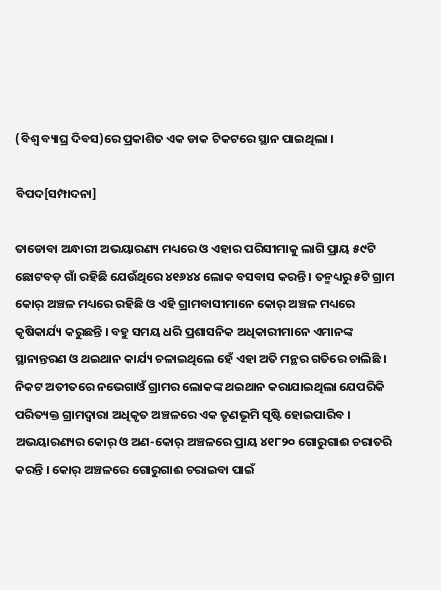(ବିଶ୍ୱ ବ୍ୟାଘ୍ର ଦିବସ)ରେ ପ୍ରକାଶିତ ଏକ ଡାକ ଟିକଟରେ ସ୍ଥାନ ପାଇଥିଲା ।

ବିପଦ[ସମ୍ପାଦନା]

ତାଡୋବା ଅନ୍ଧାରୀ ଅଭୟାରଣ୍ୟ ମଧ୍ୟରେ ଓ ଏହାର ପରିସୀମାକୁ ଲାଗି ପ୍ରାୟ ୫୯ଟି ଛୋଟବଡ଼ ଗାଁ ରହିଛି ଯେଉଁଥିରେ ୪୧୬୪୪ ଲୋକ ବସବାସ କରନ୍ତି । ତନ୍ମଧ୍ୟରୁ ୫ଟି ଗ୍ରାମ କୋର୍ ଅଞ୍ଚଳ ମଧ୍ୟରେ ରହିଛି ଓ ଏହି ଗ୍ରାମବାସୀମାନେ କୋର୍ ଅଞ୍ଚଳ ମଧ୍ୟରେ କୃଷିକାର୍ଯ୍ୟ କରୁଛନ୍ତି । ବହୁ ସମୟ ଧରି ପ୍ରଶାସନିକ ଅଧିକାରୀମାନେ ଏମାନଙ୍କ ସ୍ଥାନାନ୍ତରଣ ଓ ଥଇଥାନ କାର୍ଯ୍ୟ ଚଳାଇଥିଲେ ହେଁ ଏହା ଅତି ମନ୍ଥର ଗତିରେ ଚାଲିଛି । ନିକଟ ଅତୀତରେ ନଭେଗାଓଁ ଗ୍ରାମର ଲୋକଙ୍କ ଥଇଥାନ କରାଯାଇଥିଲା ଯେପରିକି ପରିତ୍ୟକ୍ତ ଗ୍ରାମଦ୍ୱାରା ଅଧିକୃତ ଅଞ୍ଚଳରେ ଏକ ତୃଣଭୂମି ସୃଷ୍ଟି ହୋଇପାରିବ । ଅଭୟାରଣ୍ୟର କୋର୍ ଓ ଅଣ-କୋର୍ ଅଞ୍ଚଳରେ ପ୍ରାୟ ୪୧୮୨୦ ଗୋରୁଗାଈ ଚରାତରି କରନ୍ତି । କୋର୍ ଅଞ୍ଚଳରେ ଗୋରୁଗାଈ ଚରାଇବା ପାଇଁ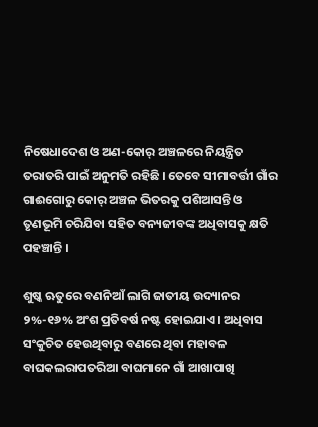ନିଷେଧାଦେଶ ଓ ଅଣ-କୋର୍ ଅଞ୍ଚଳରେ ନିୟନ୍ତ୍ରିତ ତରାତରି ପାଇଁ ଅନୁମତି ରହିଛି । ତେବେ ସୀମାବର୍ତ୍ତୀ ଗାଁର ଗାଈଗୋରୁ କୋର୍ ଅଞ୍ଚଳ ଭିତରକୁ ପଶିଆସନ୍ତି ଓ ତୃଣଭୂମି ଚରିଯିବା ସହିତ ବନ୍ୟଜୀବଙ୍କ ଅଧିବାସକୁ କ୍ଷତି ପହଞ୍ଚାନ୍ତି ।

ଶୁଷ୍କ ଋତୁରେ ବଣନିଆଁ ଲାଗି ଜାତୀୟ ଉଦ୍ୟାନର ୨%-୧୬% ଅଂଶ ପ୍ରତିବର୍ଷ ନଷ୍ଟ ହୋଇଯାଏ । ଅଧିବାସ ସଂକୁଚିତ ହେଉଥିବାରୁ ବଣରେ ଥିବା ମହାବଳ ବାଘକଲରାପତରିଆ ବାଘମାନେ ଗାଁ ଆଖାପାଖି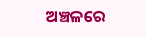ଅଞ୍ଚଳରେ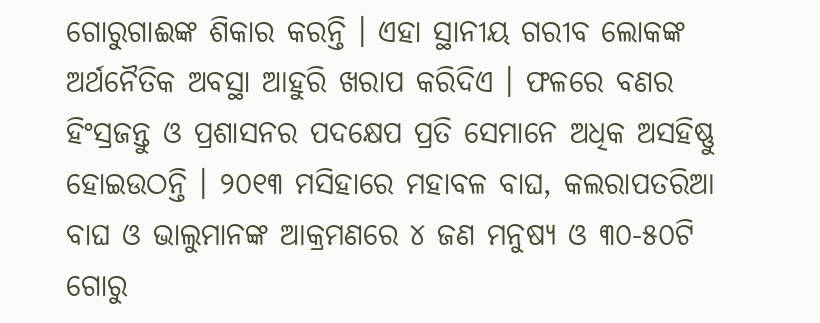ଗୋରୁଗାଈଙ୍କ ଶିକାର କରନ୍ତି । ଏହା ସ୍ଥାନୀୟ ଗରୀବ ଲୋକଙ୍କ ଅର୍ଥନୈତିକ ଅବସ୍ଥା ଆହୁରି ଖରାପ କରିଦିଏ । ଫଳରେ ବଣର ହିଂସ୍ରଜନ୍ତୁ ଓ ପ୍ରଶାସନର ପଦକ୍ଷେପ ପ୍ରତି ସେମାନେ ଅଧିକ ଅସହିଷ୍ଣୁ ହୋଇଉଠନ୍ତି । ୨୦୧୩ ମସିହାରେ ମହାବଳ ବାଘ, କଲରାପତରିଆ ବାଘ ଓ ଭାଲୁମାନଙ୍କ ଆକ୍ରମଣରେ ୪ ଜଣ ମନୁଷ୍ୟ ଓ ୩୦-୫୦ଟି ଗୋରୁ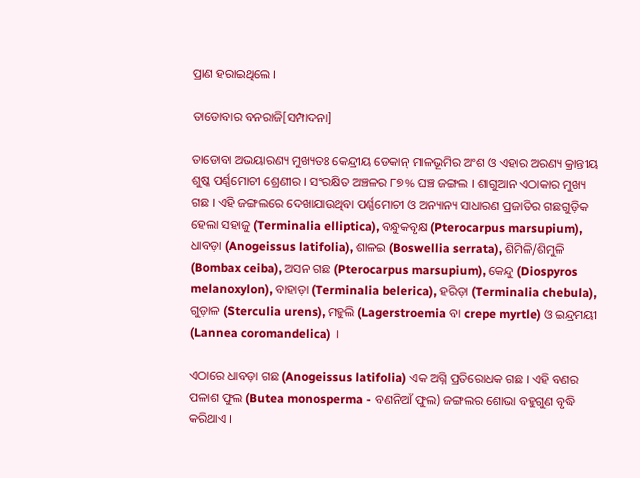ପ୍ରାଣ ହରାଇଥିଲେ ।

ତାଡୋବାର ବନରାଜି[ସମ୍ପାଦନା]

ତାଡୋବା ଅଭୟାରଣ୍ୟ ମୁଖ୍ୟତଃ କେନ୍ଦ୍ରୀୟ ଡେକାନ୍ ମାଳଭୂମିର ଅଂଶ ଓ ଏହାର ଅରଣ୍ୟ କ୍ରାନ୍ତୀୟ ଶୁଷ୍କ ପର୍ଣ୍ଣମୋଚୀ ଶ୍ରେଣୀର । ସଂରକ୍ଷିତ ଅଞ୍ଚଳର ୮୭% ଘଞ୍ଚ ଜଙ୍ଗଲ । ଶାଗୁଆନ ଏଠାକାର ମୁଖ୍ୟ ଗଛ । ଏହି ଜଙ୍ଗଲରେ ଦେଖାଯାଉଥିବା ପର୍ଣ୍ଣମୋଚୀ ଓ ଅନ୍ୟାନ୍ୟ ସାଧାରଣ ପ୍ରଜାତିର ଗଛଗୁଡ଼ିକ ହେଲା ସହାଜୁ (Terminalia elliptica), ବନ୍ଧୁକବୃକ୍ଷ (Pterocarpus marsupium), ଧାବଡ଼ା (Anogeissus latifolia), ଶାଳଇ (Boswellia serrata), ଶିମିଳି/ଶିମୁଳି (Bombax ceiba), ଅସନ ଗଛ (Pterocarpus marsupium), କେନ୍ଦୁ (Diospyros melanoxylon), ବାହାଡ଼ା (Terminalia belerica), ହରିଡ଼ା (Terminalia chebula), ଗୁଡ଼ାଳ (Sterculia urens), ମହୁଲି (Lagerstroemia ବା crepe myrtle) ଓ ଇନ୍ଦ୍ରମୟୀ (Lannea coromandelica) ।

ଏଠାରେ ଧାବଡ଼ା ଗଛ (Anogeissus latifolia) ଏକ ଅଗ୍ନି ପ୍ରତିରୋଧକ ଗଛ । ଏହି ବଣର ପଳାଶ ଫୁଲ (Butea monosperma - ବଣନିଆଁ ଫୁଲ) ଜଙ୍ଗଲର ଶୋଭା ବହୁଗୁଣ ବୃଦ୍ଧି କରିଥାଏ ।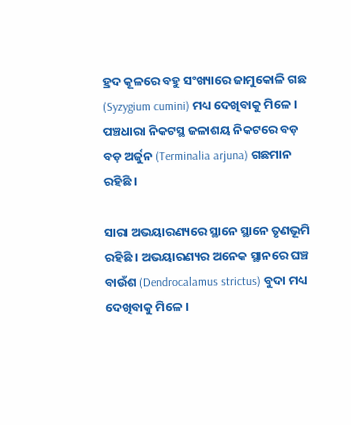ହ୍ରଦ କୂଳରେ ବହୁ ସଂଖ୍ୟାରେ ଜାମୁକୋଳି ଗଛ (Syzygium cumini) ମଧ୍ୟ ଦେଖିବାକୁ ମିଳେ । ପଞ୍ଚଧାରା ନିକଟସ୍ଥ ଜଳାଶୟ ନିକଟରେ ବଡ଼ ବଡ଼ ଅର୍ଜୁନ (Terminalia arjuna) ଗଛମାନ ରହିଛି ।

ସାରା ଅଭୟାରଣ୍ୟରେ ସ୍ଥାନେ ସ୍ଥାନେ ତୃଣଭୂମି ରହିଛି । ଅଭୟାରଣ୍ୟର ଅନେକ ସ୍ଥାନରେ ଘଞ୍ଚ ବାଉଁଶ (Dendrocalamus strictus) ବୁଦା ମଧ୍ୟ ଦେଖିବାକୁ ମିଳେ ।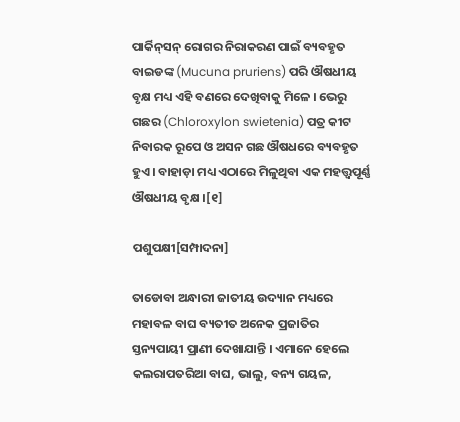ପାର୍କିନ୍‌ସନ୍ ରୋଗର ନିରାକରଣ ପାଇଁ ବ୍ୟବହୃତ ବାଇଡଙ୍କ (Mucuna pruriens) ପରି ଔଷଧୀୟ ବୃକ୍ଷ ମଧ୍ୟ ଏହି ବଣରେ ଦେଖିବାକୁ ମିଳେ । ଭେରୁ ଗଛର (Chloroxylon swietenia) ପତ୍ର କୀଟ ନିବାରକ ରୂପେ ଓ ଅସନ ଗଛ ଔଷଧରେ ବ୍ୟବହୃତ ହୁଏ । ବାହାଡ଼ା ମଧ୍ୟ ଏଠାରେ ମିଳୁଥିବା ଏକ ମହତ୍ତ୍ୱପୂର୍ଣ୍ଣ ଔଷଧୀୟ ବୃକ୍ଷ ।[୧]

ପଶୁପକ୍ଷୀ[ସମ୍ପାଦନା]

ତାଡୋବା ଅନ୍ଧାରୀ ଜାତୀୟ ଉଦ୍ୟାନ ମଧ୍ୟରେ ମହାବଳ ବାଘ ବ୍ୟତୀତ ଅନେକ ପ୍ରଜାତିର ସ୍ତନ୍ୟପାୟୀ ପ୍ରାଣୀ ଦେଖାଯାନ୍ତି । ଏମାନେ ହେଲେ କଲରାପତରିଆ ବାଘ, ଭାଲୁ, ବନ୍ୟ ଗୟଳ,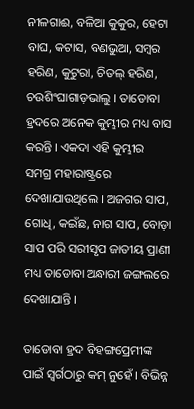ନୀଳଗାଈ, ବଳିଆ କୁକୁର, ହେଟା ବାଘ, କଟାସ, ବଣଭୁଆ, ସମ୍ବର ହରିଣ, କୁଟୁରା, ଚିତଲ୍ ହରିଣ, ଚଉଶିଂଘାଗାଡ଼ଭାଲୁ । ତାଡୋବା ହ୍ରଦରେ ଅନେକ କୁମ୍ଭୀର ମଧ୍ୟ ବାସ କରନ୍ତି । ଏକଦା ଏହି କୁମ୍ଭୀର ସମଗ୍ର ମହାରାଷ୍ଟ୍ରରେ ଦେଖାଯାଉଥିଲେ । ଅଜଗର ସାପ, ଗୋଧି, କଇଁଛ, ନାଗ ସାପ, ବୋଡ଼ା ସାପ ପରି ସରୀସୃପ ଜାତୀୟ ପ୍ରାଣୀ ମଧ୍ୟ ତାଡୋବା ଅନ୍ଧାରୀ ଜଙ୍ଗଲରେ ଦେଖାଯାନ୍ତି ।

ତାଡୋବା ହ୍ରଦ ବିହଙ୍ଗପ୍ରେମୀଙ୍କ ପାଇଁ ସ୍ୱର୍ଗଠାରୁ କମ୍ ନୁହେଁ । ବିଭିନ୍ନ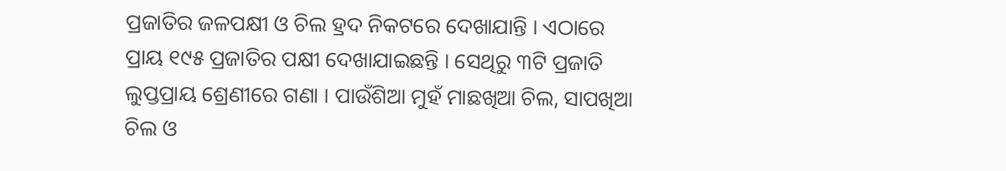ପ୍ରଜାତିର ଜଳପକ୍ଷୀ ଓ ଚିଲ ହ୍ରଦ ନିକଟରେ ଦେଖାଯାନ୍ତି । ଏଠାରେ ପ୍ରାୟ ୧୯୫ ପ୍ରଜାତିର ପକ୍ଷୀ ଦେଖାଯାଇଛନ୍ତି । ସେଥିରୁ ୩ଟି ପ୍ରଜାତି ଲୁପ୍ତପ୍ରାୟ ଶ୍ରେଣୀରେ ଗଣା । ପାଉଁଶିଆ ମୁହଁ ମାଛଖିଆ ଚିଲ, ସାପଖିଆ ଚିଲ ଓ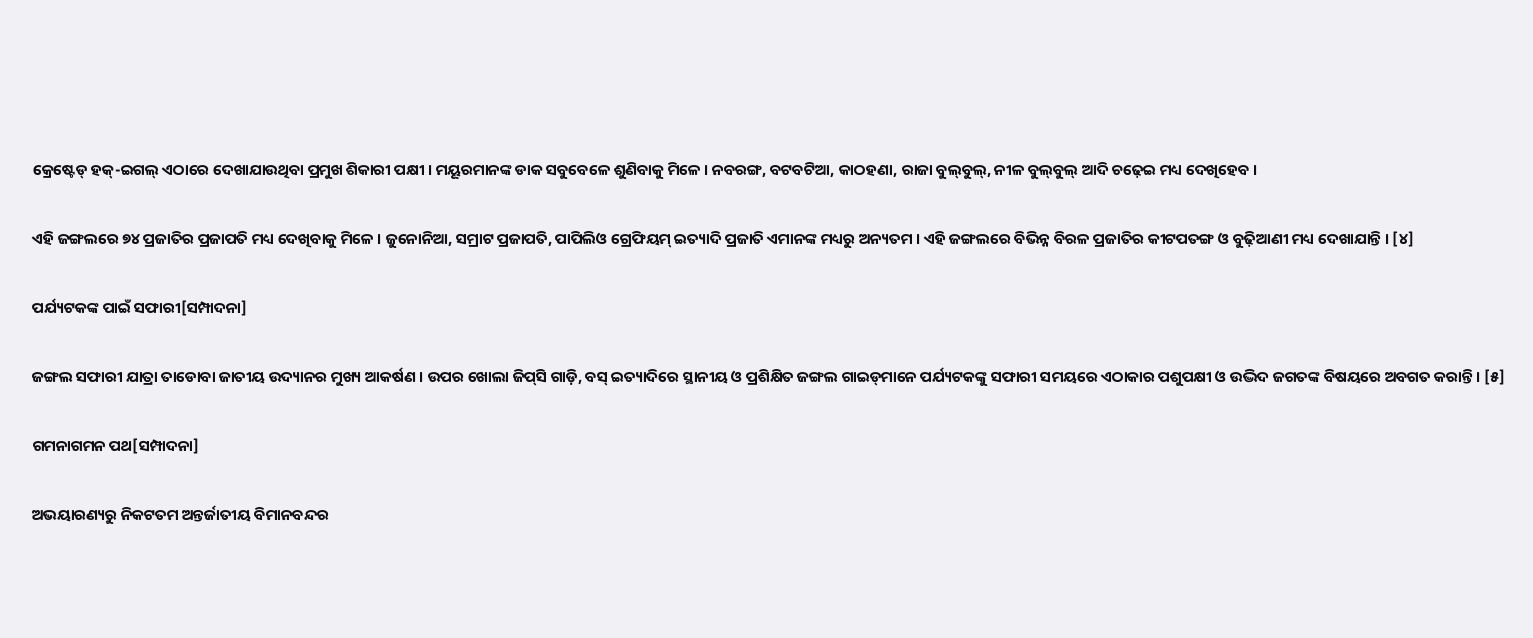କ୍ରେଷ୍ଟେଡ୍ ହକ୍-ଇଗଲ୍ ଏଠାରେ ଦେଖାଯାଉଥିବା ପ୍ରମୁଖ ଶିକାରୀ ପକ୍ଷୀ । ମୟୂରମାନଙ୍କ ଡାକ ସବୁବେଳେ ଶୁଣିବାକୁ ମିଳେ । ନବରଙ୍ଗ, ବଟବଟିଆ, କାଠହଣା, ରାଜା ବୁଲ୍‍ବୁଲ୍, ନୀଳ ବୁଲ୍‍ବୁଲ୍ ଆଦି ଚଢ଼େଇ ମଧ୍ୟ ଦେଖିହେବ ।

ଏହି ଜଙ୍ଗଲରେ ୭୪ ପ୍ରଜାତିର ପ୍ରଜାପତି ମଧ୍ୟ ଦେଖିବାକୁ ମିଳେ । ଜୁନୋନିଆ, ସମ୍ରାଟ ପ୍ରଜାପତି, ପାପିଲିଓ ଗ୍ରେଫିୟମ୍ ଇତ୍ୟାଦି ପ୍ରଜାତି ଏମାନଙ୍କ ମଧ୍ୟରୁ ଅନ୍ୟତମ । ଏହି ଜଙ୍ଗଲରେ ବିଭିନ୍ନ ବିରଳ ପ୍ରଜାତିର କୀଟପତଙ୍ଗ ଓ ବୁଢ଼ିଆଣୀ ମଧ୍ୟ ଦେଖାଯାନ୍ତି । [୪]

ପର୍ଯ୍ୟଟକଙ୍କ ପାଇଁ ସଫାରୀ[ସମ୍ପାଦନା]

ଜଙ୍ଗଲ ସଫାରୀ ଯାତ୍ରା ତାଡୋବା ଜାତୀୟ ଉଦ୍ୟାନର ମୁଖ୍ୟ ଆକର୍ଷଣ । ଉପର ଖୋଲା ଜିପ୍‍ସି ଗାଡ଼ି, ବସ୍ ଇତ୍ୟାଦିରେ ସ୍ଥାନୀୟ ଓ ପ୍ରଶିକ୍ଷିତ ଜଙ୍ଗଲ ଗାଇଡ୍‍ମାନେ ପର୍ଯ୍ୟଟକଙ୍କୁ ସଫାରୀ ସମୟରେ ଏଠାକାର ପଶୁପକ୍ଷୀ ଓ ଉଦ୍ଭିଦ ଜଗତଙ୍କ ବିଷୟରେ ଅବଗତ କରାନ୍ତି । [୫]

ଗମନାଗମନ ପଥ[ସମ୍ପାଦନା]

ଅଭୟାରଣ୍ୟରୁ ନିକଟତମ ଅନ୍ତର୍ଜାତୀୟ ବିମାନବନ୍ଦର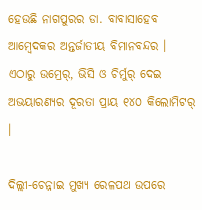ହେଉଛି ନାଗପୁରର ଡା. ବାବାସାହେବ ଆମ୍ବେଦକର ଅନ୍ତର୍ଜାତୀୟ ବିମାନବନ୍ଦର । ଏଠାରୁ ଉମ୍ରେର୍, ଭିସି ଓ ଚିର୍ମୁର୍ ଦେଇ ଅଭୟାରଣ୍ୟର ଦୂରତା ପ୍ରାୟ ୧୪୦ କିଲୋମିଟର୍ ।

ଦିଲ୍ଲୀ-ଚେନ୍ନାଇ ମୁଖ୍ୟ ରେଳପଥ ଉପରେ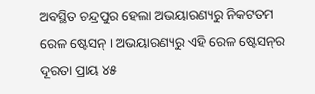ଅବସ୍ଥିତ ଚନ୍ଦ୍ରପୁର ହେଲା ଅଭୟାରଣ୍ୟରୁ ନିକଟତମ ରେଳ ଷ୍ଟେସନ୍ । ଅଭୟାରଣ୍ୟରୁ ଏହି ରେଳ ଷ୍ଟେସନ୍‍ର ଦୂରତା ପ୍ରାୟ ୪୫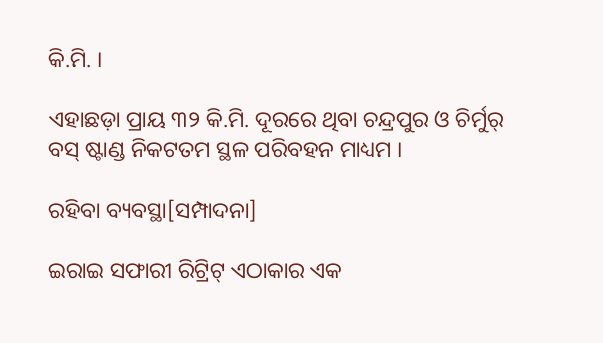କି.ମି. ।

ଏହାଛଡ଼ା ପ୍ରାୟ ୩୨ କି.ମି. ଦୂରରେ ଥିବା ଚନ୍ଦ୍ରପୁର ଓ ଚିର୍ମୁର୍ ବସ୍ ଷ୍ଟାଣ୍ଡ ନିକଟତମ ସ୍ଥଳ ପରିବହନ ମାଧ୍ୟମ ।

ରହିବା ବ୍ୟବସ୍ଥା[ସମ୍ପାଦନା]

ଇରାଇ ସଫାରୀ ରିଟ୍ରିଟ୍ ଏଠାକାର ଏକ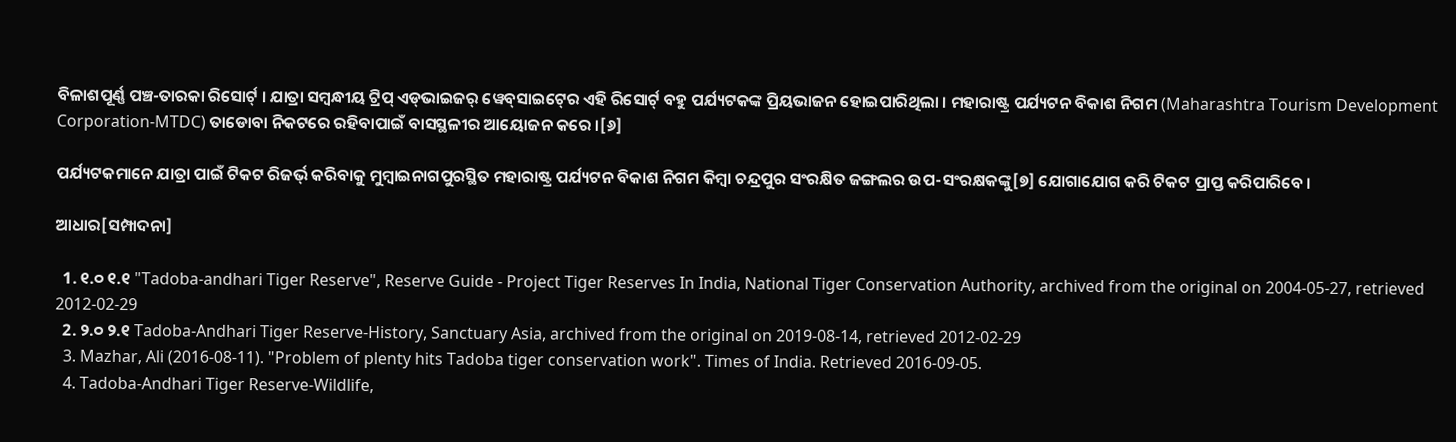ବିଳାଶପୂର୍ଣ୍ଣ ପଞ୍ଚ-ତାରକା ରିସୋର୍ଟ୍ । ଯାତ୍ରା ସମ୍ବନ୍ଧୀୟ ଟ୍ରିପ୍ ଏଡ୍‍ଭାଇଜର୍ ୱେବ୍‍ସାଇଟ୍‍ରେ ଏହି ରିସୋର୍ଟ୍ ବହୁ ପର୍ଯ୍ୟଟକଙ୍କ ପ୍ରିୟଭାଜନ ହୋଇପାରିଥିଲା । ମହାରାଷ୍ଟ୍ର ପର୍ଯ୍ୟଟନ ବିକାଶ ନିଗମ (Maharashtra Tourism Development Corporation-MTDC) ତାଡୋବା ନିକଟରେ ରହିବାପାଇଁ ବାସସ୍ଥଳୀର ଆୟୋଜନ କରେ ।[୬]

ପର୍ଯ୍ୟଟକମାନେ ଯାତ୍ରା ପାଇଁ ଟିକଟ ରିଜର୍ଭ୍ କରିବାକୁ ମୁମ୍ବାଇନାଗପୁରସ୍ଥିତ ମହାରାଷ୍ଟ୍ର ପର୍ଯ୍ୟଟନ ବିକାଶ ନିଗମ କିମ୍ବା ଚନ୍ଦ୍ରପୁର ସଂରକ୍ଷିତ ଜଙ୍ଗଲର ଉପ-ସଂରକ୍ଷକଙ୍କୁ[୭] ଯୋଗାଯୋଗ କରି ଟିକଟ ପ୍ରାପ୍ତ କରିପାରିବେ ।

ଆଧାର[ସମ୍ପାଦନା]

  1. ୧.୦ ୧.୧ "Tadoba-andhari Tiger Reserve", Reserve Guide - Project Tiger Reserves In India, National Tiger Conservation Authority, archived from the original on 2004-05-27, retrieved 2012-02-29
  2. ୨.୦ ୨.୧ Tadoba-Andhari Tiger Reserve-History, Sanctuary Asia, archived from the original on 2019-08-14, retrieved 2012-02-29
  3. Mazhar, Ali (2016-08-11). "Problem of plenty hits Tadoba tiger conservation work". Times of India. Retrieved 2016-09-05.
  4. Tadoba-Andhari Tiger Reserve-Wildlife,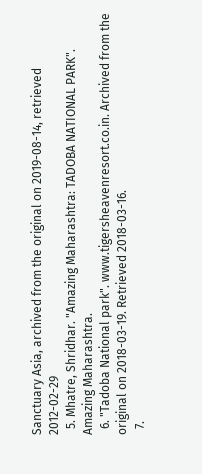Sanctuary Asia, archived from the original on 2019-08-14, retrieved 2012-02-29
  5. Mhatre, Shridhar. "Amazing Maharashtra: TADOBA NATIONAL PARK". Amazing Maharashtra.
  6. "Tadoba National park". www.tigersheavenresort.co.in. Archived from the original on 2018-03-19. Retrieved 2018-03-16.
  7.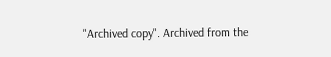"Archived copy". Archived from the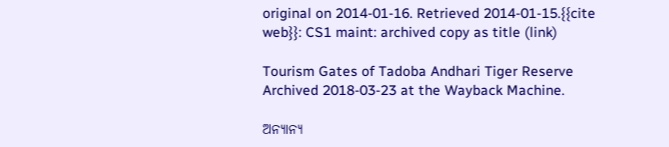original on 2014-01-16. Retrieved 2014-01-15.{{cite web}}: CS1 maint: archived copy as title (link)

Tourism Gates of Tadoba Andhari Tiger Reserve Archived 2018-03-23 at the Wayback Machine.

ଅନ୍ୟାନ୍ୟ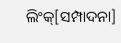ଲିଂକ୍[ସମ୍ପାଦନା]